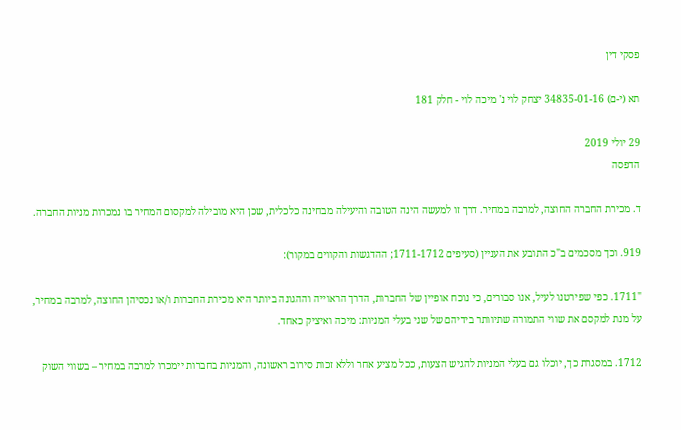פסקי דין

תא (י-ם) 34835-01-16 יצחק לוי נ' מיכה לוי - חלק 181

29 יולי 2019
הדפסה

ד. מכירת החברה החוצה, למרבה במחיר. דרך זו למעשה הינה הטובה והיעילה מבחינה כלכלית, שכן היא מובילה למקסום המחיר בו נמכרות מניות החברה.

919. וכך מסכמים ב"כ התובע את העניין (סעיפים 1711-1712; ההדגשות והקווים במקור):

"1711. כפי שפירטנו לעיל, אנו סבורים, כי נוכח אופיין של החברות, הדרך הראוייה וההגונה ביותר היא מכירת החברות ו/או נכסיהן החוצה, למרבה במחיר, על מנת למקסם את שווי התמורה שתיוותר בידיהם של שני בעלי המניות: מיכה ואיציק כאחד.

1712. במסגרת כך, יוכלו גם בעלי המניות להגיש הצעות, ככל מציע אחר וללא זכות סירוב ראשונה, והמניות בחברות יימכרו למרבה במחיר – בשווי השוק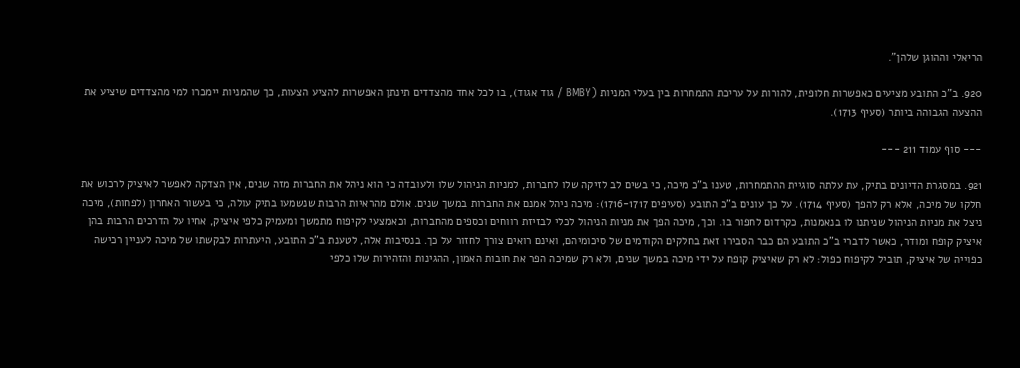הריאלי וההוגן שלהן".

920. ב"כ התובע מציעים כאפשרות חלופית, להורות על עריכת התמחרות בין בעלי המניות (BMBY / גוד אגוד), בו לכל אחד מהצדדים תינתן האפשרות להציע הצעות, כך שהמניות יימכרו למי מהצדדים שיציע את ההצעה הגבוהה ביותר (סעיף 1713).

--- סוף עמוד 211 ---

921. במסגרת הדיונים בתיק, עת עלתה סוגיית ההתמחרות, טענו ב"כ מיכה, כי בשים לב לזיקה שלו לחברות, למניות הניהול שלו ולעובדה כי הוא ניהל את החברות מזה שנים, אין הצדקה לאפשר לאיציק לרכוש את חלקו של מיכה, אלא רק להפך (סעיף 1714). על כך עונים ב"כ התובע (סעיפים 1716-1717): מיכה ניהל אמנם את החברות במשך שנים. אולם מהראיות הרבות שנשמעו בתיק עולה, כי בעשור האחרון (לפחות), מיכה ניצל את מניות הניהול שניתנו לו בנאמנות, כקרדום לחפור בו. וכך, מיכה הפך את מניות הניהול לכלי לבזיזת רווחים וכספים מהחברות, וכאמצעי לקיפוח מתמשך ומעמיק כלפי איציק, אחיו על הדרכים הרבות בהן איציק קופח ומודר, כאשר לדברי ב"כ התובע הם כבר הסבירו זאת בחלקים הקודמים של סיכומיהם, ואינם רואים צורך לחזור על כך. בנסיבות אלה, לטענת ב"כ התובע, היעתרות לבקשתו של מיכה לעניין רכישה כפוייה של איציק, תוביל לקיפוח כפול: לא רק שאיציק קופח על ידי מיכה במשך שנים, ולא רק שמיכה הפר את חובות האמון, ההגינות והזהירות שלו כלפי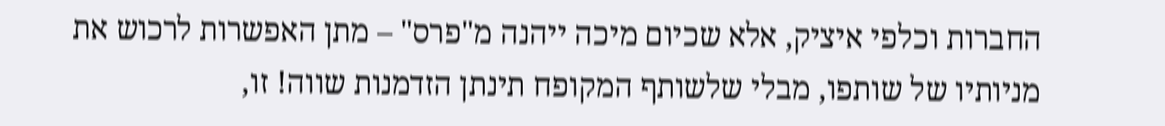החברות וכלפי איציק, אלא שכיום מיכה ייהנה מ"פרס" – מתן האפשרות לרכוש את מניותיו של שותפו, מבלי שלשותף המקופח תינתן הזדמנות שווה! זו,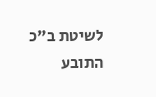לשיטת ב"כ התובע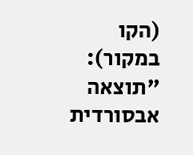(הקו במקור): "תוצאה אבסורדית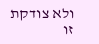ולא צודקת זו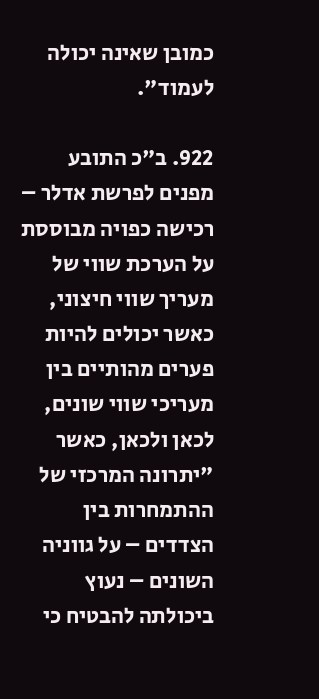כמובן שאינה יכולה לעמוד".

922. ב"כ התובע מפנים לפרשת אדלר – רכישה כפויה מבוססת על הערכת שווי של מעריך שווי חיצוני, כאשר יכולים להיות פערים מהותיים בין מעריכי שווי שונים, לכאן ולכאן, כאשר "יתרונה המרכזי של ההתמחרות בין הצדדים – על גווניה השונים – נעוץ ביכולתה להבטיח כי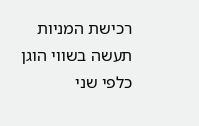רכישת המניות תעשה בשווי הוגן כלפי שני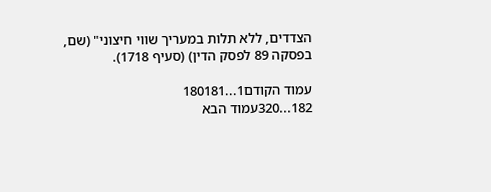הצדדים, ללא תלות במעריך שווי חיצוני" (שם, בפסקה 89 לפסק הדין) (סעיף 1718).

עמוד הקודם1...180181
182...320עמוד הבא